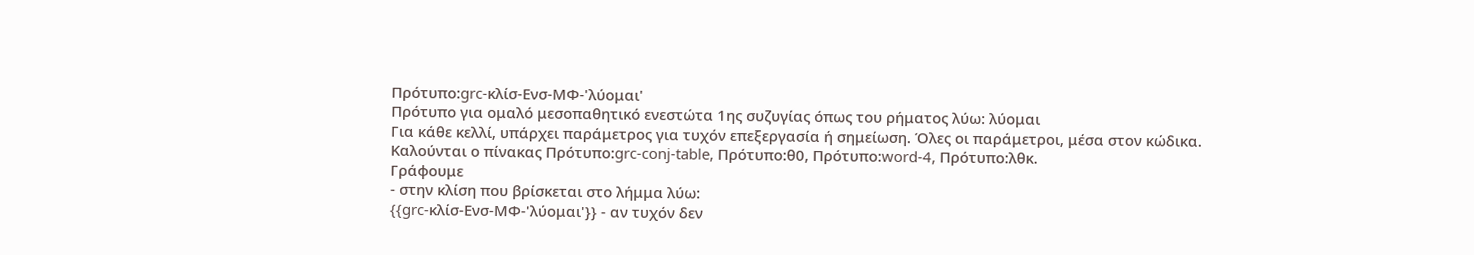Πρότυπο:grc-κλίσ-Ενσ-ΜΦ-'λύομαι'
Πρότυπο για ομαλό μεσοπαθητικό ενεστώτα 1ης συζυγίας όπως του ρήματος λύω: λύομαι
Για κάθε κελλί, υπάρχει παράμετρος για τυχόν επεξεργασία ή σημείωση. Όλες οι παράμετροι, μέσα στον κώδικα.
Καλούνται ο πίνακας Πρότυπο:grc-conj-table, Πρότυπο:θ0, Πρότυπο:word-4, Πρότυπο:λθκ.
Γράφουμε
- στην κλίση που βρίσκεται στο λήμμα λύω:
{{grc-κλίσ-Ενσ-ΜΦ-'λύομαι'}} - αν τυχόν δεν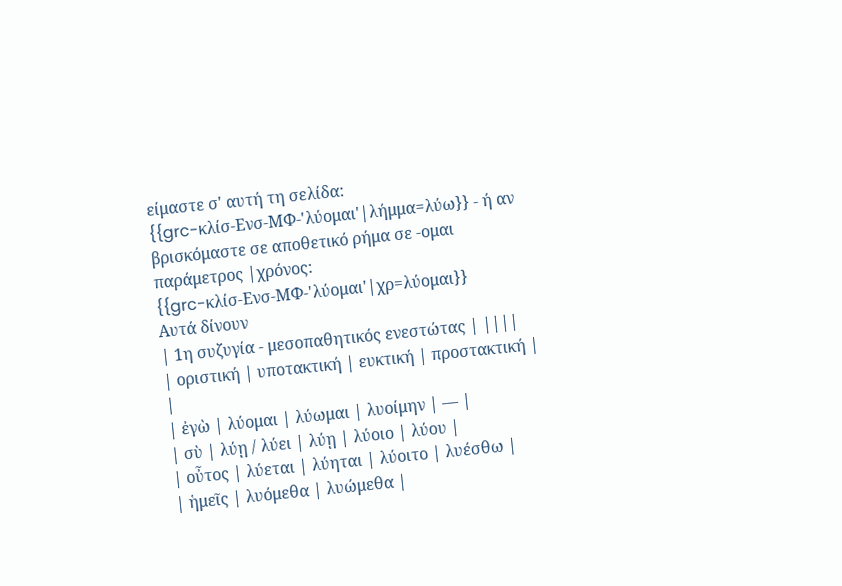είμαστε σ' αυτή τη σελίδα:
{{grc-κλίσ-Ενσ-ΜΦ-'λύομαι'|λήμμα=λύω}} - ή αν βρισκόμαστε σε αποθετικό ρήμα σε -ομαι παράμετρος |χρόνος:
{{grc-κλίσ-Ενσ-ΜΦ-'λύομαι'|χρ=λύομαι}}
Αυτά δίνουν
| 1η συζυγία - μεσοπαθητικός ενεστώτας | ||||
| οριστική | υποτακτική | ευκτική | προστακτική | |
| ἐγὼ | λύομαι | λύωμαι | λυοίμην | — |
| σὺ | λύῃ / λύει | λύῃ | λύοιο | λύου |
| οὖτος | λύεται | λύηται | λύοιτο | λυέσθω |
| ἡμεῖς | λυόμεθα | λυώμεθα |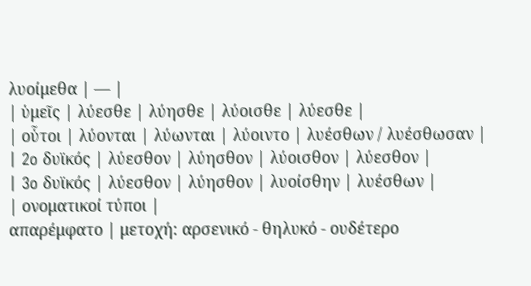λυοίμεθα | — |
| ὑμεῖς | λύεσθε | λύησθε | λύοισθε | λύεσθε |
| οὗτοι | λύονται | λύωνται | λύοιντο | λυέσθων / λυέσθωσαν |
| 2o δυϊκός | λύεσθον | λύησθον | λύοισθον | λύεσθον |
| 3o δυϊκός | λύεσθον | λύησθον | λυοίσθην | λυέσθων |
| ονοματικοί τύποι |
απαρέμφατο | μετοχή: αρσενικό - θηλυκό - ουδέτερο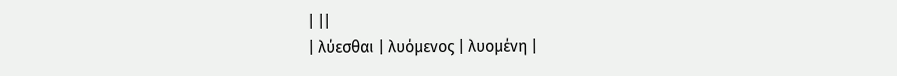| ||
| λύεσθαι | λυόμενος | λυομένη |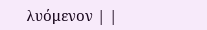λυόμενον | |